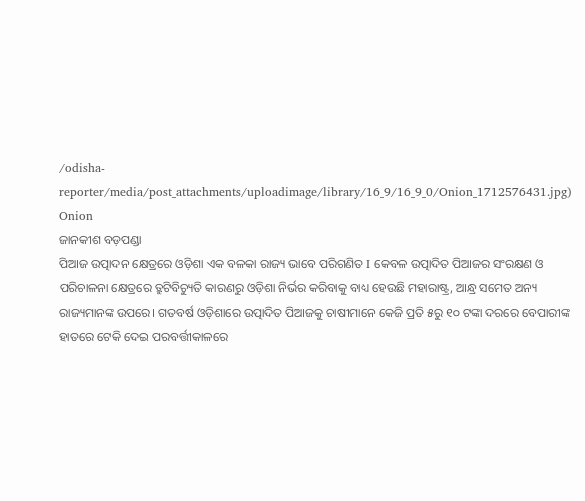/odisha-reporter/media/post_attachments/uploadimage/library/16_9/16_9_0/Onion_1712576431.jpg)
Onion
ଜାନକୀଶ ବଡ଼ପଣ୍ଡା
ପିଆଜ ଉତ୍ପାଦନ କ୍ଷେତ୍ରରେ ଓଡ଼ିଶା ଏକ ବଳକା ରାଜ୍ୟ ଭାବେ ପରିଗଣିତ I କେବଳ ଉତ୍ପାଦିତ ପିଆଜର ସଂରକ୍ଷଣ ଓ ପରିଚାଳନା କ୍ଷେତ୍ରରେ ତ୍ରୁଟିବିଚ୍ୟୁତି କାରଣରୁ ଓଡ଼ିଶା ନିର୍ଭର କରିବାକୁ ବାଧ୍ୟ ହେଉଛି ମହାରାଷ୍ଟ୍ର, ଆନ୍ଧ୍ର ସମେତ ଅନ୍ୟ ରାଜ୍ୟମାନଙ୍କ ଉପରେ। ଗତବର୍ଷ ଓଡ଼ିଶାରେ ଉତ୍ପାଦିତ ପିଆଜକୁ ଚାଷୀମାନେ କେଜି ପ୍ରତି ୫ରୁ ୧୦ ଟଙ୍କା ଦରରେ ବେପାରୀଙ୍କ ହାତରେ ଟେକି ଦେଇ ପରବର୍ତ୍ତୀକାଳରେ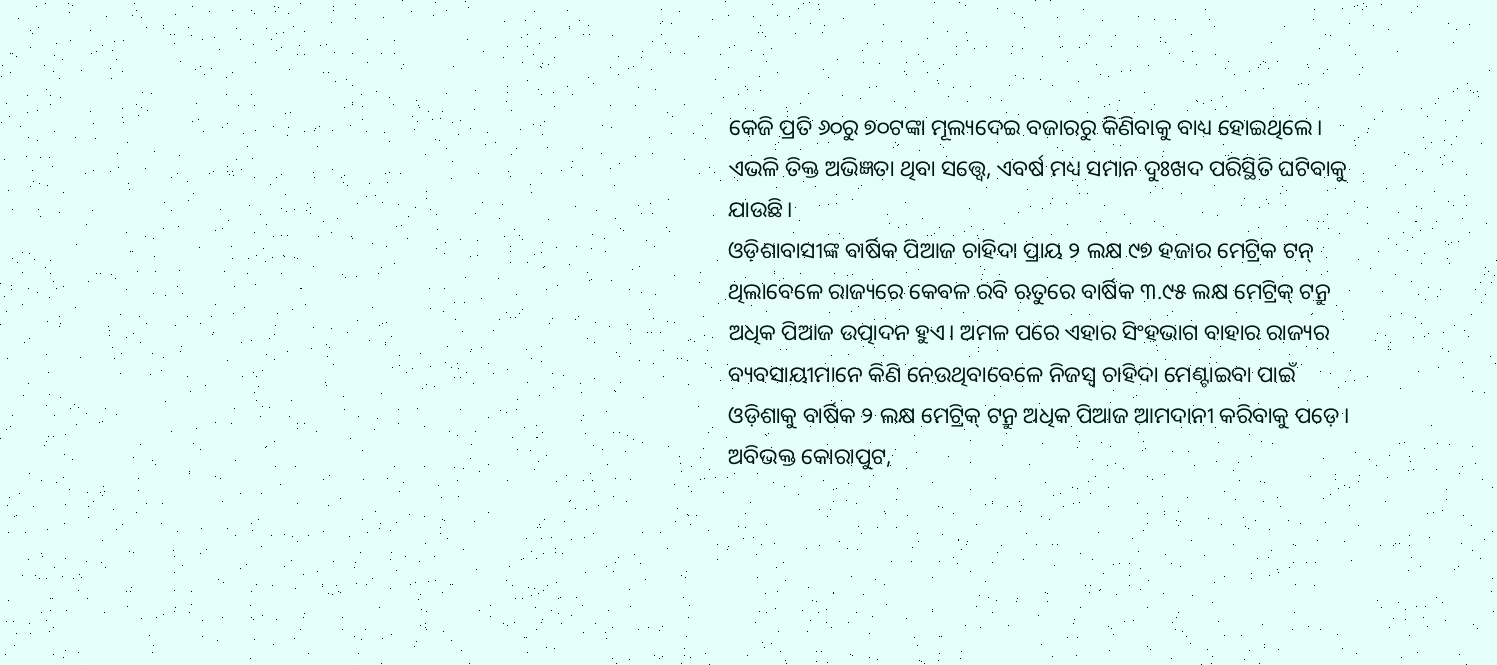କେଜି ପ୍ରତି ୬୦ରୁ ୭୦ଟଙ୍କା ମୂଲ୍ୟଦେଇ ବଜାରରୁ କିଣିବାକୁ ବାଧ୍ୟ ହୋଇଥିଲେ। ଏଭଳି ତିକ୍ତ ଅଭିଜ୍ଞତା ଥିବା ସତ୍ତ୍ୱେ, ଏବର୍ଷ ମଧ୍ୟ ସମାନ ଦୁଃଖଦ ପରିସ୍ଥିତି ଘଟିବାକୁ ଯାଉଛି।
ଓଡ଼ିଶାବାସୀଙ୍କ ବାର୍ଷିକ ପିଆଜ ଚାହିଦା ପ୍ରାୟ ୨ ଲକ୍ଷ ୯୭ ହଜାର ମେଟ୍ରିକ ଟନ୍ ଥିଲାବେଳେ ରାଜ୍ୟରେ କେବଳ ରବି ଋତୁରେ ବାର୍ଷିକ ୩.୯୫ ଲକ୍ଷ ମେଟ୍ରିକ୍ ଟନ୍ରୁ ଅଧିକ ପିଆଜ ଉତ୍ପାଦନ ହୁଏ। ଅମଳ ପରେ ଏହାର ସିଂହଭାଗ ବାହାର ରାଜ୍ୟର ବ୍ୟବସାୟୀମାନେ କିଣି ନେଉଥିବାବେଳେ ନିଜସ୍ୱ ଚାହିଦା ମେଣ୍ଟାଇବା ପାଇଁ ଓଡ଼ିଶାକୁ ବାର୍ଷିକ ୨ ଲକ୍ଷ ମେଟ୍ରିକ୍ ଟନ୍ରୁ ଅଧିକ ପିଆଜ ଆମଦାନୀ କରିବାକୁ ପଡ଼େ। ଅବିଭକ୍ତ କୋରାପୁଟ,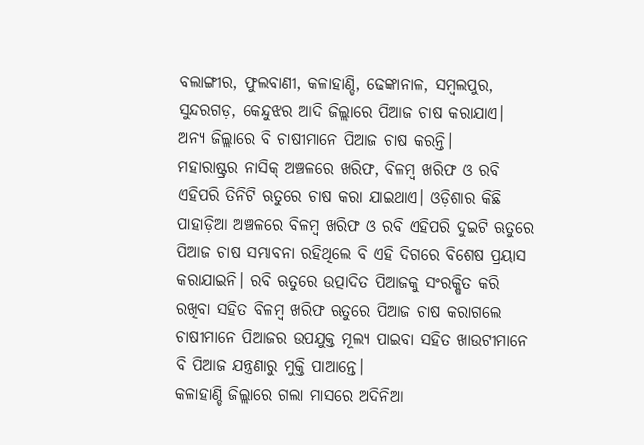ବଲାଙ୍ଗୀର, ଫୁଲବାଣୀ, କଳାହାଣ୍ଡି, ଢେଙ୍କାନାଳ, ସମ୍ବଲପୁର, ସୁନ୍ଦରଗଡ଼, କେନ୍ଦୁଝର ଆଦି ଜିଲ୍ଲାରେ ପିଆଜ ଚାଷ କରାଯାଏ। ଅନ୍ୟ ଜିଲ୍ଲାରେ ବି ଚାଷୀମାନେ ପିଆଜ ଚାଷ କରନ୍ତି।
ମହାରାଷ୍ଟ୍ରର ନାସିକ୍ ଅଞ୍ଚଳରେ ଖରିଫ, ବିଳମ୍ବ ଖରିଫ ଓ ରବି ଏହିପରି ତିନିଟି ଋତୁରେ ଚାଷ କରା ଯାଇଥାଏ। ଓଡ଼ିଶାର କିଛି ପାହାଡ଼ିଆ ଅଞ୍ଚଳରେ ବିଳମ୍ବ ଖରିଫ ଓ ରବି ଏହିପରି ଦୁଇଟି ଋତୁରେ ପିଆଜ ଚାଷ ସମ୍ଭାବନା ରହିଥିଲେ ବି ଏହି ଦିଗରେ ବିଶେଷ ପ୍ରୟାସ କରାଯାଇନି। ରବି ଋତୁରେ ଉତ୍ପାଦିତ ପିଆଜକୁ ସଂରକ୍ଷିତ କରି ରଖିବା ସହିତ ବିଳମ୍ବ ଖରିଫ ଋତୁରେ ପିଆଜ ଚାଷ କରାଗଲେ ଚାଷୀମାନେ ପିଆଜର ଉପଯୁକ୍ତ ମୂଲ୍ୟ ପାଇବା ସହିତ ଖାଉଟୀମାନେ ବି ପିଆଜ ଯନ୍ତ୍ରଣାରୁ ମୁକ୍ତି ପାଆନ୍ତେ।
କଳାହାଣ୍ଡି ଜିଲ୍ଲାରେ ଗଲା ମାସରେ ଅଦିନିଆ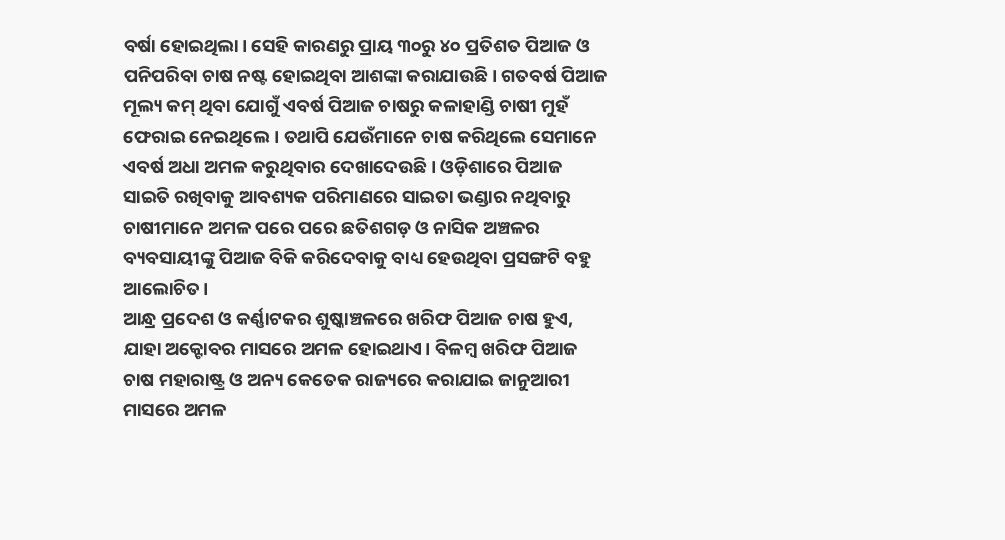ବର୍ଷା ହୋଇଥିଲା। ସେହି କାରଣରୁ ପ୍ରାୟ ୩୦ରୁ ୪୦ ପ୍ରତିଶତ ପିଆଜ ଓ ପନିପରିବା ଚାଷ ନଷ୍ଟ ହୋଇଥିବା ଆଶଙ୍କା କରାଯାଉଛି। ଗତବର୍ଷ ପିଆଜ ମୂଲ୍ୟ କମ୍ ଥିବା ଯୋଗୁଁ ଏବର୍ଷ ପିଆଜ ଚାଷରୁ କଳାହାଣ୍ଡି ଚାଷୀ ମୁହଁ ଫେରାଇ ନେଇଥିଲେ। ତଥାପି ଯେଉଁମାନେ ଚାଷ କରିଥିଲେ ସେମାନେ ଏବର୍ଷ ଅଧା ଅମଳ କରୁଥିବାର ଦେଖାଦେଉଛି। ଓଡ଼ିଶାରେ ପିଆଜ ସାଇତି ରଖିବାକୁ ଆବଶ୍ୟକ ପରିମାଣରେ ସାଇତା ଭଣ୍ଡାର ନଥିବାରୁ ଚାଷୀମାନେ ଅମଳ ପରେ ପରେ ଛତିଶଗଡ଼ ଓ ନାସିକ ଅଞ୍ଚଳର ବ୍ୟବସାୟୀଙ୍କୁ ପିଆଜ ବିକି କରିଦେବାକୁ ବାଧ୍ୟ ହେଉଥିବା ପ୍ରସଙ୍ଗଟି ବହୁ ଆଲୋଚିତ।
ଆନ୍ଧ୍ର ପ୍ରଦେଶ ଓ କର୍ଣ୍ଣାଟକର ଶୁଷ୍କାଞ୍ଚଳରେ ଖରିଫ ପିଆଜ ଚାଷ ହୁଏ, ଯାହା ଅକ୍ଟୋବର ମାସରେ ଅମଳ ହୋଇଥାଏ। ବିଳମ୍ବ ଖରିଫ ପିଆଜ ଚାଷ ମହାରାଷ୍ଟ୍ର ଓ ଅନ୍ୟ କେତେକ ରାଜ୍ୟରେ କରାଯାଇ ଜାନୁଆରୀ ମାସରେ ଅମଳ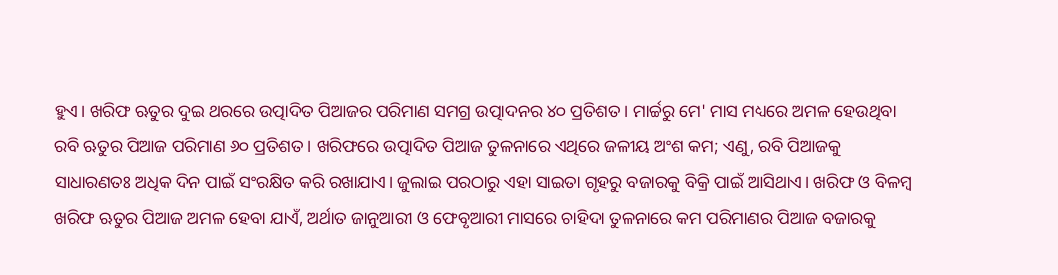ହୁଏ। ଖରିଫ ଋତୁର ଦୁଇ ଥରରେ ଉତ୍ପାଦିତ ପିଆଜର ପରିମାଣ ସମଗ୍ର ଉତ୍ପାଦନର ୪୦ ପ୍ରତିଶତ। ମାର୍ଚ୍ଚରୁ ମେ' ମାସ ମଧ୍ୟରେ ଅମଳ ହେଉଥିବା ରବି ଋତୁର ପିଆଜ ପରିମାଣ ୬୦ ପ୍ରତିଶତ। ଖରିଫରେ ଉତ୍ପାଦିତ ପିଆଜ ତୁଳନାରେ ଏଥିରେ ଜଳୀୟ ଅଂଶ କମ; ଏଣୁ, ରବି ପିଆଜକୁ ସାଧାରଣତଃ ଅଧିକ ଦିନ ପାଇଁ ସଂରକ୍ଷିତ କରି ରଖାଯାଏ। ଜୁଲାଇ ପରଠାରୁ ଏହା ସାଇତା ଗୃହରୁ ବଜାରକୁ ବିକ୍ରି ପାଇଁ ଆସିଥାଏ। ଖରିଫ ଓ ବିଳମ୍ବ ଖରିଫ ଋତୁର ପିଆଜ ଅମଳ ହେବା ଯାଏଁ, ଅର୍ଥାତ ଜାନୁଆରୀ ଓ ଫେବୃଆରୀ ମାସରେ ଚାହିଦା ତୁଳନାରେ କମ ପରିମାଣର ପିଆଜ ବଜାରକୁ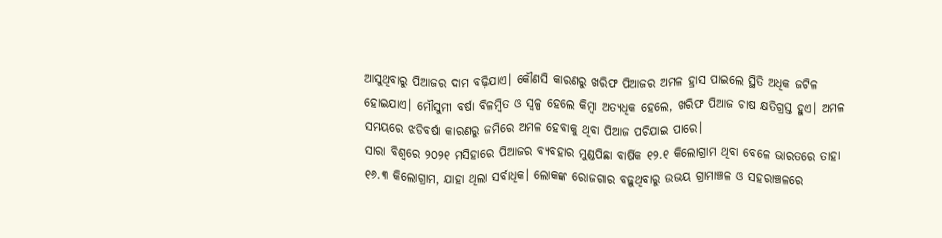ଆସୁଥିବାରୁ ପିଆଜର ଦାମ ବଢ଼ିଯାଏ। କୌଣସି କାରଣରୁ ଖରିଫ ପିଆଜର ଅମଳ ହ୍ରାସ ପାଇଲେ ସ୍ଥିତି ଅଧିକ ଜଟିଳ ହୋଇଯାଏ। ମୌସୁମୀ ବର୍ଷା ବିଳମ୍ବିତ ଓ ସ୍ୱଳ୍ପ ହେଲେ କିମ୍ବା ଅତ୍ୟଧିକ ହେଲେ, ଖରିଫ ପିଆଜ ଚାଷ କ୍ଷତିଗ୍ରସ୍ତ ହୁଏ। ଅମଳ ସମୟରେ ଝଡିବର୍ଷା କାରଣରୁ ଜମିରେ ଅମଳ ହେବାକୁ ଥିବା ପିଆଜ ପଚିଯାଇ ପାରେ।
ସାରା ବିଶ୍ୱରେ ୨୦୨୧ ମସିହାରେ ପିଆଜର ବ୍ୟବହାର ମୁଣ୍ଡପିଛା ବାର୍ଷିକ ୧୨.୧ କିଲୋଗ୍ରାମ ଥିବା ବେଳେ ଭାରତରେ ତାହା ୧୬.୩ କିଲୋଗ୍ରାମ, ଯାହା ଥିଲା ସର୍ବାଧିକ। ଲୋକଙ୍କ ରୋଜଗାର ବଢ଼ୁଥିବାରୁ ଉଭୟ ଗ୍ରାମାଞ୍ଚଳ ଓ ସହରାଞ୍ଚଳରେ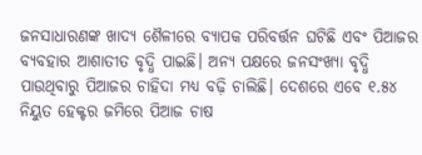ଜନସାଧାରଣଙ୍କ ଖାଦ୍ୟ ଶୈଳୀରେ ବ୍ୟାପକ ପରିବର୍ତ୍ତନ ଘଟିଛି ଏବଂ ପିଆଜର ବ୍ୟବହାର ଆଶାତୀତ ବୃଦ୍ଧି ପାଇଛି। ଅନ୍ୟ ପକ୍ଷରେ ଜନସଂଖ୍ୟା ବୃଦ୍ଧି ପାଉଥିବାରୁ ପିଆଜର ଚାହିଦା ମଧ୍ୟ ବଢ଼ି ଚାଲିଛି। ଦେଶରେ ଏବେ ୧.୫୪ ନିୟୁତ ହେକ୍ଟର ଜମିରେ ପିଆଜ ଚାଷ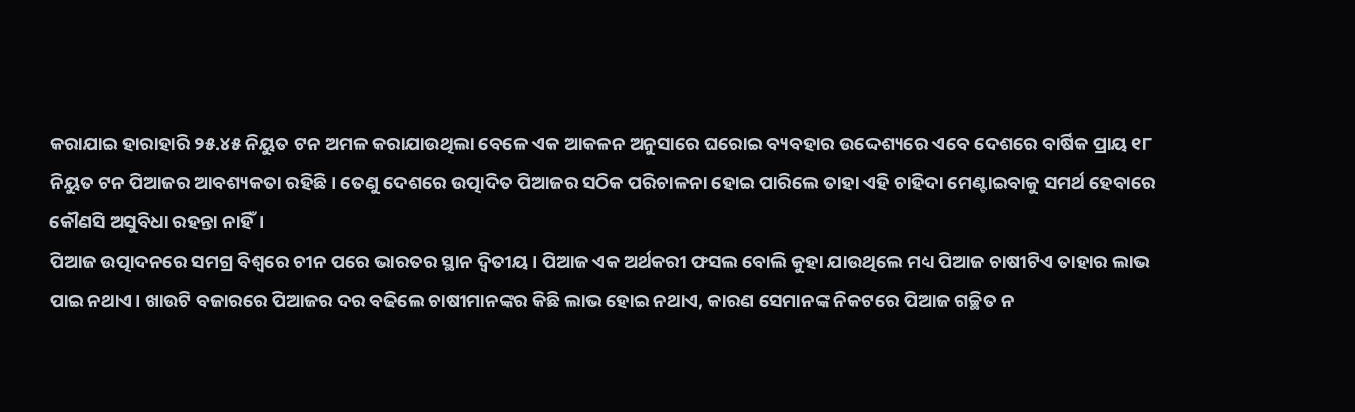କରାଯାଇ ହାରାହାରି ୨୫.୪୫ ନିୟୁତ ଟନ ଅମଳ କରାଯାଉଥିଲା ବେଳେ ଏକ ଆକଳନ ଅନୁସାରେ ଘରୋଇ ବ୍ୟବହାର ଉଦ୍ଦେଶ୍ୟରେ ଏବେ ଦେଶରେ ବାର୍ଷିକ ପ୍ରାୟ ୧୮ ନିୟୁତ ଟନ ପିଆଜର ଆବଶ୍ୟକତା ରହିଛି। ତେଣୁ ଦେଶରେ ଉତ୍ପାଦିତ ପିଆଜର ସଠିକ ପରିଚାଳନା ହୋଇ ପାରିଲେ ତାହା ଏହି ଚାହିଦା ମେଣ୍ଟାଇବାକୁ ସମର୍ଥ ହେବାରେ କୌଣସି ଅସୁବିଧା ରହନ୍ତା ନାହିଁ।
ପିଆଜ ଉତ୍ପାଦନରେ ସମଗ୍ର ବିଶ୍ୱରେ ଚୀନ ପରେ ଭାରତର ସ୍ଥାନ ଦ୍ୱିତୀୟ। ପିଆଜ ଏକ ଅର୍ଥକରୀ ଫସଲ ବୋଲି କୁହା ଯାଉଥିଲେ ମଧ୍ୟ ପିଆଜ ଚାଷୀଟିଏ ତାହାର ଲାଭ ପାଇ ନଥାଏ। ଖାଉଟି ବଜାରରେ ପିଆଜର ଦର ବଢିଲେ ଚାଷୀମାନଙ୍କର କିଛି ଲାଭ ହୋଇ ନଥାଏ, କାରଣ ସେମାନଙ୍କ ନିକଟରେ ପିଆଜ ଗଚ୍ଛିତ ନ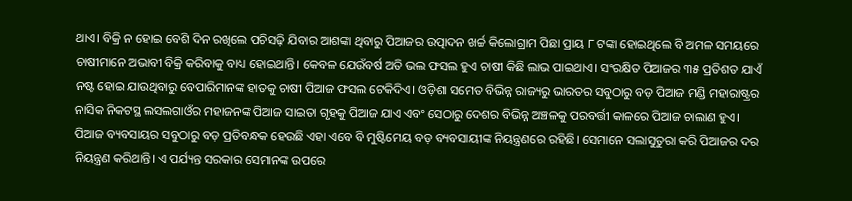ଥାଏ। ବିକ୍ରି ନ ହୋଇ ବେଶି ଦିନ ରଖିଲେ ପଚିସଢ଼ି ଯିବାର ଆଶଙ୍କା ଥିବାରୁ ପିଆଜର ଉତ୍ପାଦନ ଖର୍ଚ୍ଚ କିଲୋଗ୍ରାମ ପିଛା ପ୍ରାୟ ୮ ଟଙ୍କା ହୋଇଥିଲେ ବି ଅମଳ ସମୟରେ ଚାଷୀମାନେ ଅଭାବୀ ବିକ୍ରି କରିବାକୁ ବାଧ୍ୟ ହୋଇଥାନ୍ତି। କେବଳ ଯେଉଁବର୍ଷ ଅତି ଭଲ ଫସଲ ହୁଏ ଚାଷୀ କିଛି ଲାଭ ପାଇଥାଏ। ସଂରକ୍ଷିତ ପିଆଜର ୩୫ ପ୍ରତିଶତ ଯାଏଁ ନଷ୍ଟ ହୋଇ ଯାଉଥିବାରୁ ବେପାରିମାନଙ୍କ ହାତକୁ ଚାଷୀ ପିଆଜ ଫସଲ ଟେକିଦିଏ। ଓଡ଼ିଶା ସମେତ ବିଭିନ୍ନ ରାଜ୍ୟରୁ ଭାରତର ସବୁଠାରୁ ବଡ଼ ପିଆଜ ମଣ୍ଡି ମହାରାଷ୍ଟ୍ରର ନାସିକ ନିକଟସ୍ଥ ଲସଲଗାଓଁର ମହାଜନଙ୍କ ପିଆଜ ସାଇତା ଗୃହକୁ ପିଆଜ ଯାଏ ଏବଂ ସେଠାରୁ ଦେଶର ବିଭିନ୍ନ ଅଞ୍ଚଳକୁ ପରବର୍ତ୍ତୀ କାଳରେ ପିଆଜ ଚାଲାଣ ହୁଏ।
ପିଆଜ ବ୍ୟବସାୟର ସବୁଠାରୁ ବଡ଼ ପ୍ରତିବନ୍ଧକ ହେଉଛି ଏହା ଏବେ ବି ମୁଷ୍ଟିମେୟ ବଡ଼ ବ୍ୟବସାୟୀଙ୍କ ନିୟନ୍ତ୍ରଣରେ ରହିଛି। ସେମାନେ ସଲାସୁତୁରା କରି ପିଆଜର ଦର ନିୟନ୍ତ୍ରଣ କରିଥାନ୍ତି। ଏ ପର୍ଯ୍ୟନ୍ତ ସରକାର ସେମାନଙ୍କ ଉପରେ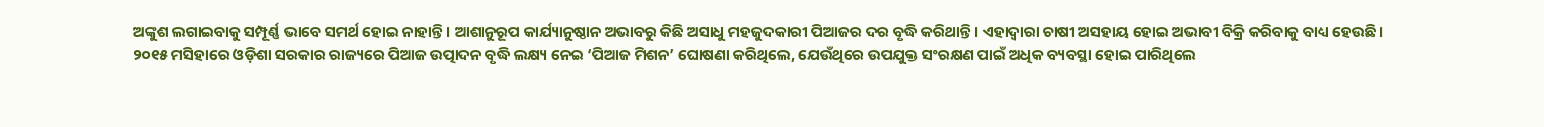ଅଙ୍କୁଶ ଲଗାଇବାକୁ ସମ୍ପୂର୍ଣ୍ଣ ଭାବେ ସମର୍ଥ ହୋଇ ନାହାନ୍ତି। ଆଶାନୁରୂପ କାର୍ଯ୍ୟାନୁଷ୍ଠାନ ଅଭାବରୁ କିଛି ଅସାଧୁ ମହଜୁଦକାରୀ ପିଆଜର ଦର ବୃଦ୍ଧି କରିଥାନ୍ତି। ଏହାଦ୍ୱାରା ଚାଷୀ ଅସହାୟ ହୋଇ ଅଭାବୀ ବିକ୍ରି କରିବାକୁ ବାଧ୍ୟ ହେଉଛି।
୨୦୧୫ ମସିହାରେ ଓଡ଼ିଶା ସରକାର ରାଜ୍ୟରେ ପିଆଜ ଉତ୍ପାଦନ ବୃଦ୍ଧି ଲକ୍ଷ୍ୟ ନେଇ ‘ପିଆଜ ମିଶନ’ ଘୋଷଣା କରିଥିଲେ, ଯେଉଁଥିରେ ଉପଯୁକ୍ତ ସଂରକ୍ଷଣ ପାଇଁ ଅଧିକ ବ୍ୟବସ୍ଥା ହୋଇ ପାରିଥିଲେ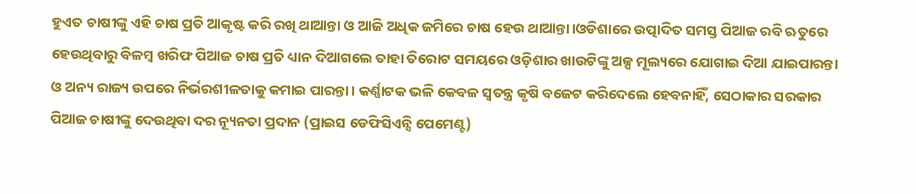ହୁଏତ ଚାଷୀଙ୍କୁ ଏହି ଚାଷ ପ୍ରତି ଆକୃଷ୍ଟ କରି ରଖି ଥାଆନ୍ତା ଓ ଆଜି ଅଧିକ ଜମିରେ ଚାଷ ହେଉ ଥାଆନ୍ତା।ଓଡିଶାରେ ଉତ୍ପାଦିତ ସମସ୍ତ ପିଆଜ ରବି ଋତୁରେ ହେଉଥିବାରୁ ବିଳମ୍ବ ଖରିଫ ପିଆଜ ଚାଷ ପ୍ରତି ଧ୍ୟାନ ଦିଆଗଲେ ତାହା ତିରୋଟ ସମୟରେ ଓଡ଼ିଶାର ଖାଉଟିଙ୍କୁ ଅଳ୍ପ ମୂଲ୍ୟରେ ଯୋଗାଇ ଦିଆ ଯାଇପାରନ୍ତା ଓ ଅନ୍ୟ ରାଜ୍ୟ ଉପରେ ନିର୍ଭରଶୀଳତାକୁ କମାଇ ପାରନ୍ତା। କର୍ଣ୍ଣାଟକ ଭଳି କେବଳ ସ୍ୱତନ୍ତ୍ର କୃଷି ବଜେଟ କରିଦେଲେ ହେବନାହିଁ, ସେଠାକାର ସରକାର ପିଆଜ ଚାଷୀଙ୍କୁ ଦେଉଥିବା ଦର ନ୍ୟୂନତା ପ୍ରଦାନ (ପ୍ରାଇସ ଡେଫିସିଏନ୍ସି ପେମେଣ୍ଟ)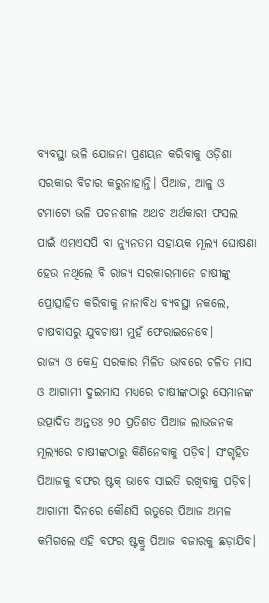ବ୍ୟବସ୍ଥା ଭଳି ଯୋଜନା ପ୍ରଣୟନ କରିବାକୁ ଓଡ଼ିଶା ସରକାର ବିଚାର କରୁନାହାନ୍ତି। ପିଆଜ, ଆଳୁ ଓ ଟମାଟୋ ଭଳି ପଚନଶୀଳ ଅଥଚ ଅର୍ଥକାରୀ ଫସଲ ପାଇଁ ଏମଏସପି ବା ନ୍ୟୁନତମ ସହାୟକ ମୂଲ୍ୟ ଘୋଷଣା ହେଉ ନଥିଲେ ବି ରାଜ୍ୟ ସରକାରମାନେ ଚାଷୀଙ୍କୁ ପ୍ରୋତ୍ସାହିତ କରିବାକୁ ନାନାବିଧ ବ୍ୟବସ୍ଥା ନକଲେ, ଚାଷବାସରୁ ଯୁବଚାଷୀ ମୁହଁ ଫେରାଇନେବେ।
ରାଜ୍ୟ ଓ କେନ୍ଦ୍ର ସରକାର ମିଳିତ ଭାବରେ ଚଳିତ ମାସ ଓ ଆଗାମୀ ଦୁଇମାସ ମଧ୍ୟରେ ଚାଷୀଙ୍କଠାରୁ ସେମାନଙ୍କ ଉତ୍ପାଦିତ ଅନ୍ତତଃ ୨୦ ପ୍ରତିଶତ ପିଆଜ ଲାଭଜନକ ମୂଲ୍ୟରେ ଚାଷୀଙ୍କଠାରୁ କିଣିନେବାକୁ ପଡ଼ିବ। ସଂଗୃହିତ ପିଆଜକୁ ବଫର ଷ୍ଟକ୍ ଭାବେ ସାଇତି ରଖିବାକୁ ପଡ଼ିବ। ଆଗାମୀ ଦିନରେ କୌଣସି ଋତୁରେ ପିଆଜ ଅମଳ କମିଗଲେ ଏହି ବଫର ଷ୍ଟକ୍ରୁ ପିଆଜ ବଜାରକୁ ଛଡ଼ାଯିବ।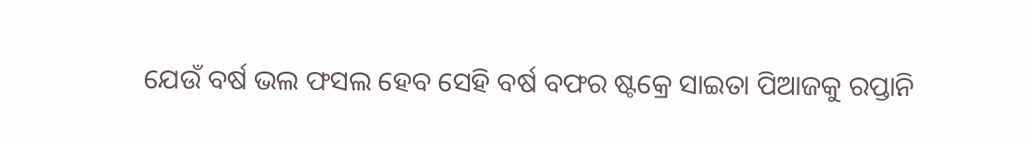ଯେଉଁ ବର୍ଷ ଭଲ ଫସଲ ହେବ ସେହି ବର୍ଷ ବଫର ଷ୍ଟକ୍ରେ ସାଇତା ପିଆଜକୁ ରପ୍ତାନି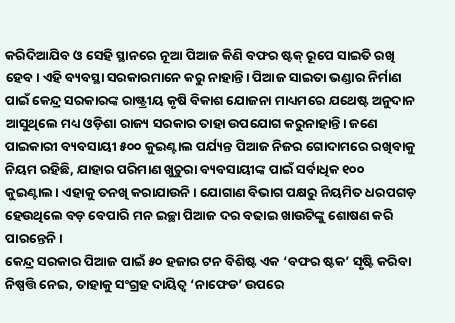କରିଦିଆଯିବ ଓ ସେହି ସ୍ଥାନରେ ନୂଆ ପିଆଜ କିଣି ବଫର ଷ୍ଟକ୍ ରୂପେ ସାଇତି ରଖି ହେବ। ଏହି ବ୍ୟବସ୍ଥା ସରକାରମାନେ କରୁ ନାହାନ୍ତି। ପିଆଜ ସାଇତା ଭଣ୍ଡାର ନିର୍ମାଣ ପାଇଁ କେନ୍ଦ୍ର ସରକାରଙ୍କ ରାଷ୍ଟ୍ରୀୟ କୃଷି ବିକାଶ ଯୋଜନା ମାଧ୍ୟମରେ ଯଥେଷ୍ଟ ଅନୁଦାନ ଆସୁଥିଲେ ମଧ୍ୟ ଓଡ଼ିଶା ରାଜ୍ୟ ସରକାର ତାହା ଉପଯୋଗ କରୁନାହାନ୍ତି। ଜଣେ ପାଇକାରୀ ବ୍ୟବସାୟୀ ୫୦୦ କୁଇଣ୍ଟାଲ ପର୍ଯ୍ୟନ୍ତ ପିଆଜ ନିଜର ଗୋଦାମରେ ରଖିବାକୁ ନିୟମ ରହିଛି, ଯାହାର ପରିମାଣ ଖୁଚୁରା ବ୍ୟବସାୟୀଙ୍କ ପାଇଁ ସର୍ବାଧିକ ୧୦୦ କୁଇଣ୍ଟାଲ। ଏହାକୁ ତନଖି କରାଯାଉନି। ଯୋଗାଣ ବିଭାଗ ପକ୍ଷରୁ ନିୟମିତ ଧରପଗଡ଼ ହେଉଥିଲେ ବଡ଼ ବେପାରି ମନ ଇଚ୍ଛା ପିଆଜ ଦର ବଢାଇ ଖାଉଟିଙ୍କୁ ଶୋଷଣ କରି ପାରନ୍ତେନି।
କେନ୍ଦ୍ର ସରକାର ପିଆଜ ପାଇଁ ୫୦ ହଜାର ଟନ ବିଶିଷ୍ଟ ଏକ ‘ବଫର ଷ୍ଟକ’ ସୃଷ୍ଟି କରିବା ନିଷ୍ପତ୍ତି ନେଇ, ତାହାକୁ ସଂଗ୍ରହ ଦାୟିତ୍ୱ ‘ନାଫେଡ’ ଉପରେ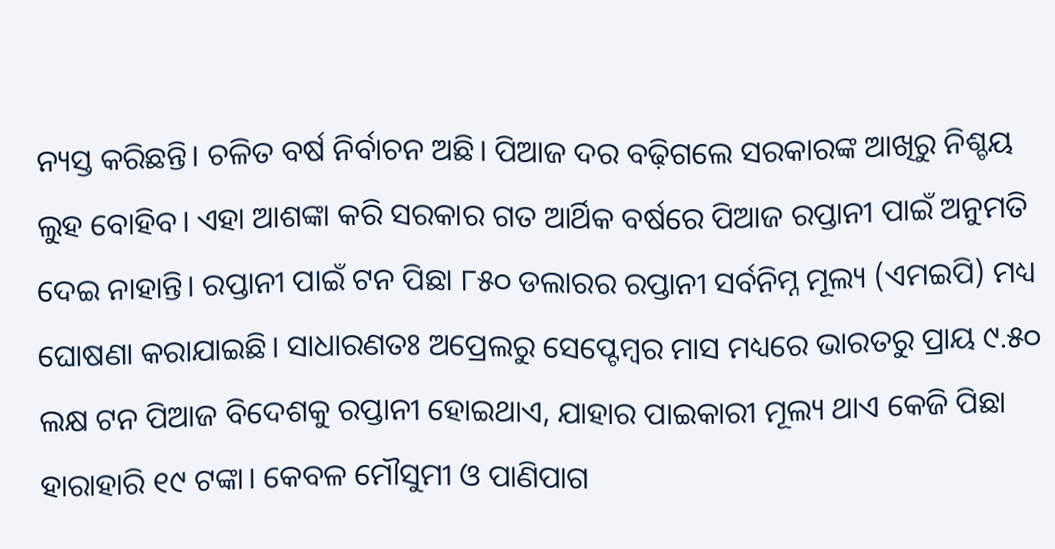ନ୍ୟସ୍ତ କରିଛନ୍ତି। ଚଳିତ ବର୍ଷ ନିର୍ବାଚନ ଅଛି। ପିଆଜ ଦର ବଢ଼ିଗଲେ ସରକାରଙ୍କ ଆଖିରୁ ନିଶ୍ଚୟ ଲୁହ ବୋହିବ। ଏହା ଆଶଙ୍କା କରି ସରକାର ଗତ ଆର୍ଥିକ ବର୍ଷରେ ପିଆଜ ରପ୍ତାନୀ ପାଇଁ ଅନୁମତି ଦେଇ ନାହାନ୍ତି। ରପ୍ତାନୀ ପାଇଁ ଟନ ପିଛା ୮୫୦ ଡଲାରର ରପ୍ତାନୀ ସର୍ବନିମ୍ନ ମୂଲ୍ୟ (ଏମଇପି) ମଧ୍ୟ ଘୋଷଣା କରାଯାଇଛି। ସାଧାରଣତଃ ଅପ୍ରେଲରୁ ସେପ୍ଟେମ୍ବର ମାସ ମଧ୍ୟରେ ଭାରତରୁ ପ୍ରାୟ ୯.୫୦ ଲକ୍ଷ ଟନ ପିଆଜ ବିଦେଶକୁ ରପ୍ତାନୀ ହୋଇଥାଏ, ଯାହାର ପାଇକାରୀ ମୂଲ୍ୟ ଥାଏ କେଜି ପିଛା ହାରାହାରି ୧୯ ଟଙ୍କା। କେବଳ ମୌସୁମୀ ଓ ପାଣିପାଗ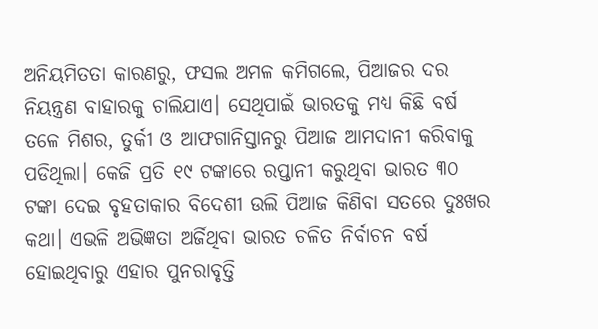ଅନିୟମିତତା କାରଣରୁ, ଫସଲ ଅମଳ କମିଗଲେ, ପିଆଜର ଦର ନିୟନ୍ତ୍ରଣ ବାହାରକୁ ଚାଲିଯାଏ। ସେଥିପାଇଁ ଭାରତକୁ ମଧ୍ୟ କିଛି ବର୍ଷ ତଳେ ମିଶର, ତୁର୍କୀ ଓ ଆଫଗାନିସ୍ତାନରୁ ପିଆଜ ଆମଦାନୀ କରିବାକୁ ପଡିଥିଲା। କେଜି ପ୍ରତି ୧୯ ଟଙ୍କାରେ ରପ୍ତାନୀ କରୁଥିବା ଭାରତ ୩୦ ଟଙ୍କା ଦେଇ ବୃହତାକାର ବିଦେଶୀ ଉଲି ପିଆଜ କିଣିବା ସତରେ ଦୁଃଖର କଥା। ଏଭଳି ଅଭିଜ୍ଞତା ଅର୍ଜିଥିବା ଭାରତ ଚଳିତ ନିର୍ବାଚନ ବର୍ଷ ହୋଇଥିବାରୁ ଏହାର ପୁନରାବୃତ୍ତି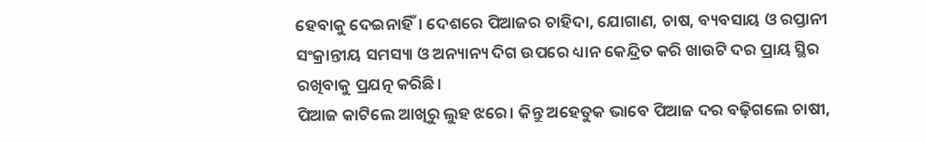ହେବାକୁ ଦେଇନାହିଁ। ଦେଶରେ ପିଆଜର ଚାହିଦା, ଯୋଗାଣ, ଚାଷ, ବ୍ୟବସାୟ ଓ ରପ୍ତାନୀ ସଂକ୍ରାନ୍ତୀୟ ସମସ୍ୟା ଓ ଅନ୍ୟାନ୍ୟ ଦିଗ ଉପରେ ଧ୍ୟାନ କେନ୍ଦ୍ରିତ କରି ଖାଉଟି ଦର ପ୍ରାୟ ସ୍ଥିର ରଖିବାକୁ ପ୍ରଯତ୍ନ କରିଛି।
ପିଆଜ କାଟିଲେ ଆଖିରୁ ଲୁହ ଝରେ। କିନ୍ତୁ ଅହେତୁକ ଭାବେ ପିଆଜ ଦର ବଢ଼ିଗଲେ ଚାଷୀ,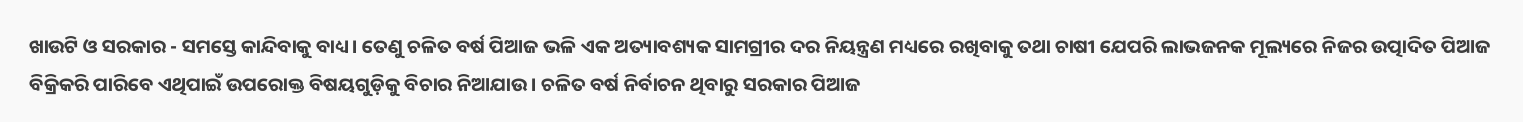ଖାଉଟି ଓ ସରକାର - ସମସ୍ତେ କାନ୍ଦିବାକୁ ବାଧ୍ୟ। ତେଣୁ ଚଳିତ ବର୍ଷ ପିଆଜ ଭଳି ଏକ ଅତ୍ୟାବଶ୍ୟକ ସାମଗ୍ରୀର ଦର ନିୟନ୍ତ୍ରଣ ମଧ୍ୟରେ ରଖିବାକୁ ତଥା ଚାଷୀ ଯେପରି ଲାଭଜନକ ମୂଲ୍ୟରେ ନିଜର ଉତ୍ପାଦିତ ପିଆଜ ବିକ୍ରିକରି ପାରିବେ ଏଥିପାଇଁ ଉପରୋକ୍ତ ବିଷୟଗୁଡ଼ିକୁ ବିଚାର ନିଆଯାଉ। ଚଳିତ ବର୍ଷ ନିର୍ବାଚନ ଥିବାରୁ ସରକାର ପିଆଜ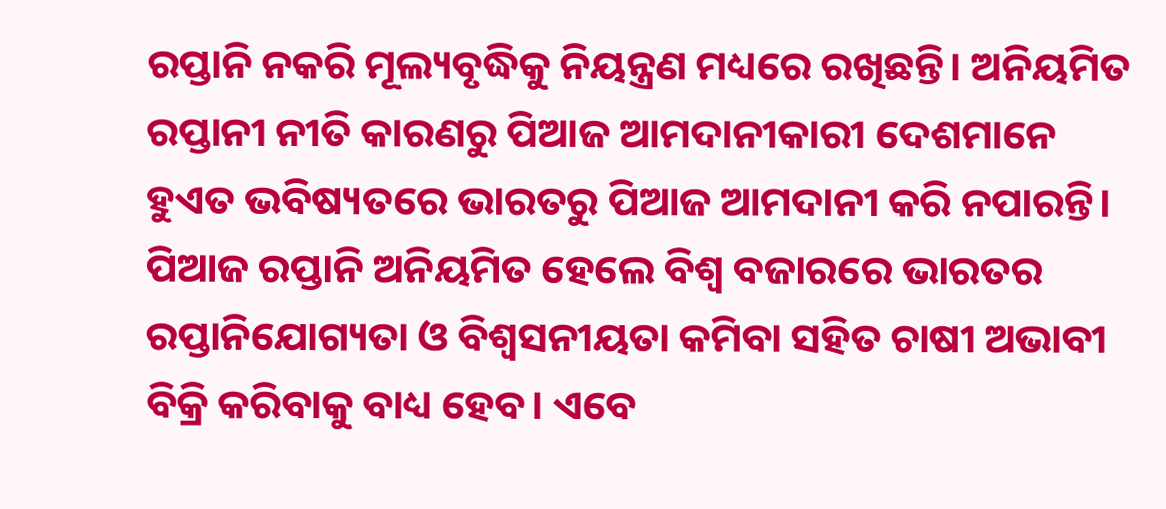ରପ୍ତାନି ନକରି ମୂଲ୍ୟବୃଦ୍ଧିକୁ ନିୟନ୍ତ୍ରଣ ମଧ୍ୟରେ ରଖିଛନ୍ତି। ଅନିୟମିତ ରପ୍ତାନୀ ନୀତି କାରଣରୁ ପିଆଜ ଆମଦାନୀକାରୀ ଦେଶମାନେ ହୁଏତ ଭବିଷ୍ୟତରେ ଭାରତରୁ ପିଆଜ ଆମଦାନୀ କରି ନପାରନ୍ତି। ପିଆଜ ରପ୍ତାନି ଅନିୟମିତ ହେଲେ ବିଶ୍ୱ ବଜାରରେ ଭାରତର ରପ୍ତାନିଯୋଗ୍ୟତା ଓ ବିଶ୍ୱସନୀୟତା କମିବା ସହିତ ଚାଷୀ ଅଭାବୀ ବିକ୍ରି କରିବାକୁ ବାଧ୍ୟ ହେବ। ଏବେ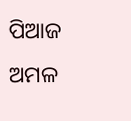ପିଆଜ ଅମଳ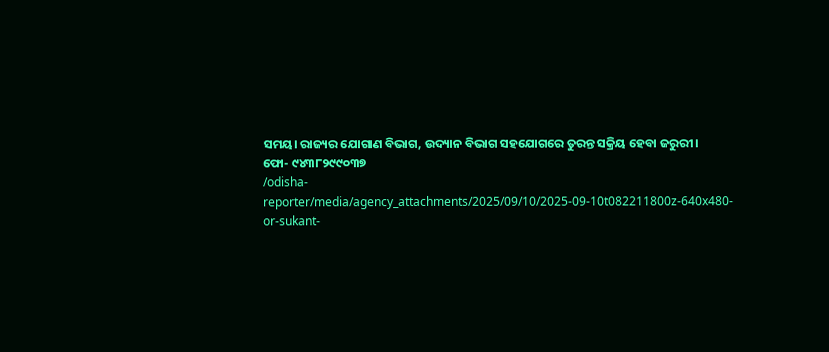ସମୟ। ରାଜ୍ୟର ଯୋଗାଣ ବିଭାଗ, ଉଦ୍ୟାନ ବିଭାଗ ସହଯୋଗରେ ତୁରନ୍ତ ସକ୍ରିୟ ହେବା ଜରୁରୀ।
ଫୋ- ୯୪୩୮୨୯୯୦୩୭
/odisha-reporter/media/agency_attachments/2025/09/10/2025-09-10t082211800z-640x480-or-sukant-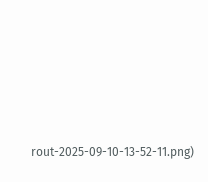rout-2025-09-10-13-52-11.png)